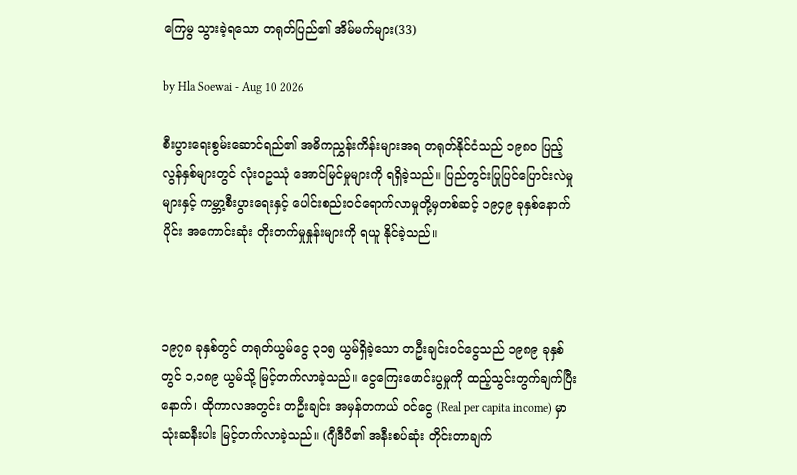ကြေမွ သွားခဲ့ရသော တရုတ်ပြည်၏ အိမ်မက်များ(33)

by Hla Soewai - Aug 10 2026

စီးပွားရေးစွမ်းဆောင်ရည်၏ အဓိကညွှန်းကိန်းများအရ တရုတ်နိုင်ငံသည် ၁၉၈၀ ပြည့်လွန်နှစ်များတွင် လုံးဝဥဿုံ အောင်မြင်မှုများကို ရရှိခဲ့သည်။ ပြည်တွင်းပြုပြင်ပြောင်းလဲမှုများနှင့် ကမ္ဘာ့စီးပွားရေးနှင့် ပေါင်းစည်းဝင်ရောက်လာမှုတို့မှတစ်ဆင့် ၁၉၄၉ ခုနှစ်နောက်ပိုင်း အကောင်းဆုံး တိုးတက်မှုနှုန်းများကို ရယူ နိုင်ခဲ့သည်။



၁၉၇၈ ခုနှစ်တွင် တရုတ်ယွမ်ငွေ ၃၁၅ ယွမ်ရှိခဲ့သော တဦးချင်းဝင်ငွေသည် ၁၉၈၉ ခုနှစ်တွင် ၁,၁၈၉ ယွမ်သို့ မြင့်တက်လာခဲ့သည်။ ငွေကြေးဖောင်းပွမှုကို ထည့်သွင်းတွက်ချက်ပြီးနောက်၊ ထိုကာလအတွင်း တဦးချင်း အမှန်တကယ် ဝင်ငွေ (Real per capita income) မှာ သုံးဆနီးပါး မြင့်တက်လာခဲ့သည်။ (ဂျီဒီပီ၏ အနီးစပ်ဆုံး တိုင်းတာချက်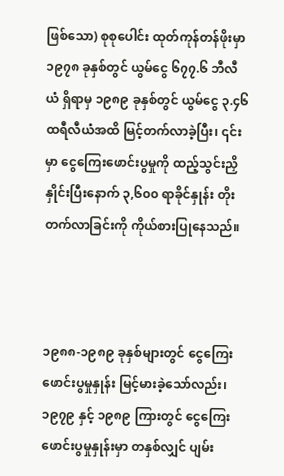ဖြစ်သော) စုစုပေါင်း ထုတ်ကုန်တန်ဖိုးမှာ ၁၉၇၈ ခုနှစ်တွင် ယွမ်ငွေ ၆၇၇.၆ ဘီလီယံ ရှိရာမှ ၁၉၈၉ ခုနှစ်တွင် ယွမ်ငွေ ၃.၄၆ ထရီလီယံအထိ မြင့်တက်လာခဲ့ပြီး၊ ၎င်းမှာ ငွေကြေးဖောင်းပွမှုကို ထည့်သွင်းညှိနှိုင်းပြီးနောက် ၃,၆၀၀ ရာခိုင်နှုန်း တိုးတက်လာခြင်းကို ကိုယ်စားပြုနေသည်။



၁၉၈၈-၁၉၈၉ ခုနှစ်များတွင် ငွေကြေးဖောင်းပွမှုနှုန်း မြင့်မားခဲ့သော်လည်း၊ ၁၉၇၉ နှင့် ၁၉၈၉ ကြားတွင် ငွေကြေးဖောင်းပွမှုနှုန်းမှာ တနှစ်လျှင် ပျမ်း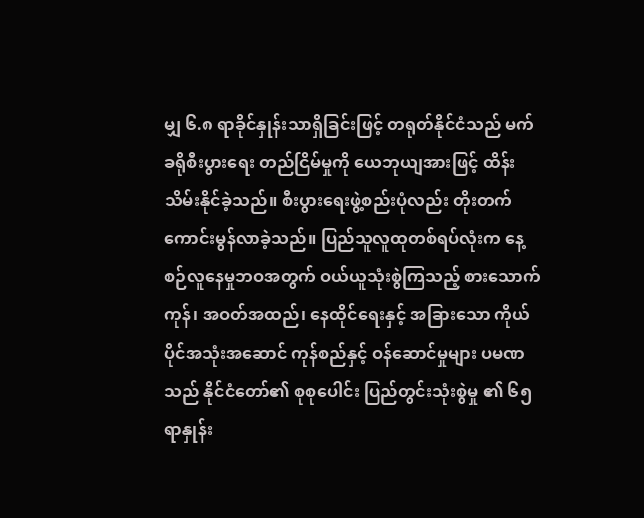မျှ ၆.၈ ရာခိုင်နှုန်းသာရှိခြင်းဖြင့် တရုတ်နိုင်ငံသည် မက်ခရိုစီးပွားရေး တည်ငြိမ်မှုကို ယေဘုယျအားဖြင့် ထိန်းသိမ်းနိုင်ခဲ့သည်။ စီးပွားရေးဖွဲ့စည်းပုံလည်း တိုးတက်ကောင်းမွန်လာခဲ့သည်။ ပြည်သူလူထုတစ်ရပ်လုံးက နေ့စဉ်လူနေမှုဘဝအတွက် ဝယ်ယူသုံးစွဲကြသည့် စားသောက်ကုန်၊ အဝတ်အထည်၊ နေထိုင်ရေးနှင့် အခြားသော ကိုယ်ပိုင်အသုံးအဆောင် ကုန်စည်နှင့် ဝန်ဆောင်မှုများ ပမဏ သည် နိုင်ငံတော်၏ စုစုပေါင်း ပြည်တွင်းသုံးစွဲမှု ၏ ၆၅ ရာနှုန်း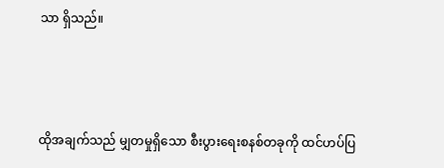သာ ရှိသည်။



ထိုအချက်သည် မျှတမှုရှိသော စီးပွားရေးစနစ်တခုကို ထင်ဟပ်ပြ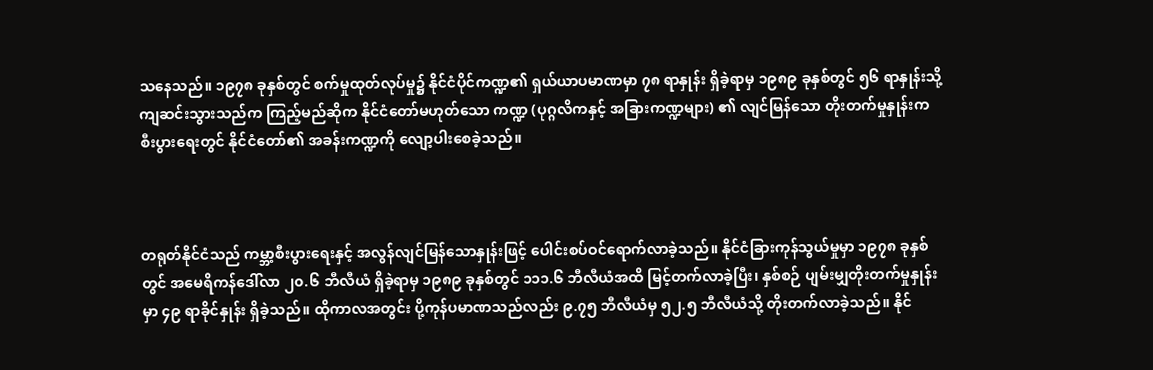သနေသည်။ ၁၉၇၈ ခုနှစ်တွင် စက်မှုထုတ်လုပ်မှု၌ နိုင်ငံပိုင်ကဏ္ဍ၏ ရှယ်ယာပမာဏမှာ ၇၈ ရာနှုန်း ရှိခဲ့ရာမှ ၁၉၈၉ ခုနှစ်တွင် ၅၆ ရာနှုန်းသို့ ကျဆင်းသွားသည်က ကြည့်မည်ဆိုက နိုင်ငံတော်မဟုတ်သော ကဏ္ဍ (ပုဂ္ဂလိကနှင့် အခြားကဏ္ဍများ) ၏ လျင်မြန်သော တိုးတက်မှုနှုန်းက စီးပွားရေးတွင် နိုင်ငံတော်၏ အခန်းကဏ္ဍကို လျော့ပါးစေခဲ့သည်။



တရုတ်နိုင်ငံသည် ကမ္ဘာ့စီးပွားရေးနှင့် အလွန်လျင်မြန်သောနှုန်းဖြင့် ပေါင်းစပ်ဝင်ရောက်လာခဲ့သည်။ နိုင်ငံခြားကုန်သွယ်မှုမှာ ၁၉၇၈ ခုနှစ်တွင် အမေရိကန်ဒေါ်လာ ၂၀.၆ ဘီလီယံ ရှိခဲ့ရာမှ ၁၉၈၉ ခုနှစ်တွင် ၁၁၁.၆ ဘီလီယံအထိ မြင့်တက်လာခဲ့ပြီး၊ နှစ်စဉ် ပျမ်းမျှတိုးတက်မှုနှုန်းမှာ ၄၉ ရာခိုင်နှုန်း ရှိခဲ့သည်။ ထိုကာလအတွင်း ပို့ကုန်ပမာဏသည်လည်း ၉.၇၅ ဘီလီယံမှ ၅၂.၅ ဘီလီယံသို့ တိုးတက်လာခဲ့သည်။ နိုင်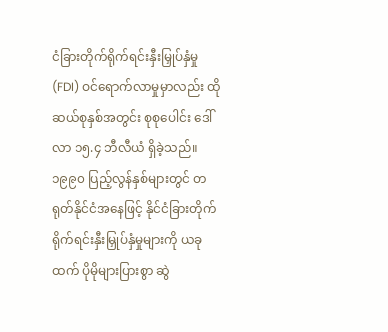ငံခြားတိုက်ရိုက်ရင်းနှီးမြှုပ်နှံမှု (FDI) ဝင်ရောက်လာမှုမှာလည်း ထိုဆယ်စုနှစ်အတွင်း စုစုပေါင်း ဒေါ်လာ ၁၅.၄ ဘီလီယံ ရှိခဲ့သည်။ ၁၉၉၀ ပြည့်လွန်နှစ်များတွင် တရုတ်နိုင်ငံအနေဖြင့် နိုင်ငံခြားတိုက်ရိုက်ရင်းနှီးမြှုပ်နှံမှုများကို ယခုထက် ပိုမိုများပြားစွာ ဆွဲ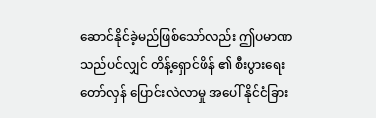ဆောင်နိုင်ခဲ့မည်ဖြစ်သော်လည်း ဤပမာဏသည်ပင်လျှင် တိန့်ရှောင်ဖိန် ၏ စီးပွားရေး တော်လှန် ပြောင်းလဲလာမှု အပေါ် နိုင်ငံခြား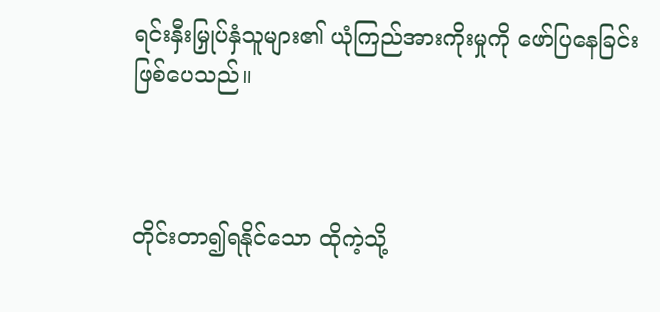ရင်းနှီးမြှုပ်နှံသူများ၏ ယုံကြည်အားကိုးမှုကို ဖော်ပြနေခြင်း ဖြစ်ပေသည်။



တိုင်းတာ၍ရနိုင်သော ထိုကဲ့သို့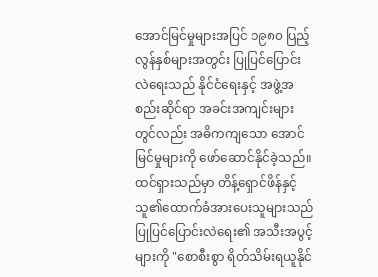အောင်မြင်မှုများအပြင် ၁၉၈၀ ပြည့်လွန်နှစ်များအတွင်း ပြုပြင်ပြောင်းလဲရေးသည် နိုင်ငံရေးနှင့် အဖွဲ့အစည်းဆိုင်ရာ အခင်းအကျင်းများတွင်လည်း အဓိကကျသော အောင်မြင်မှုများကို ဖော်ဆောင်နိုင်ခဲ့သည်။ ထင်ရှားသည်မှာ တိန့်ရှောင်ဖိန်နှင့် သူ၏ထောက်ခံအားပေးသူများသည် ပြုပြင်ပြောင်းလဲရေး၏ အသီးအပွင့်များကို "စောစီးစွာ ရိတ်သိမ်းရယူနိုင်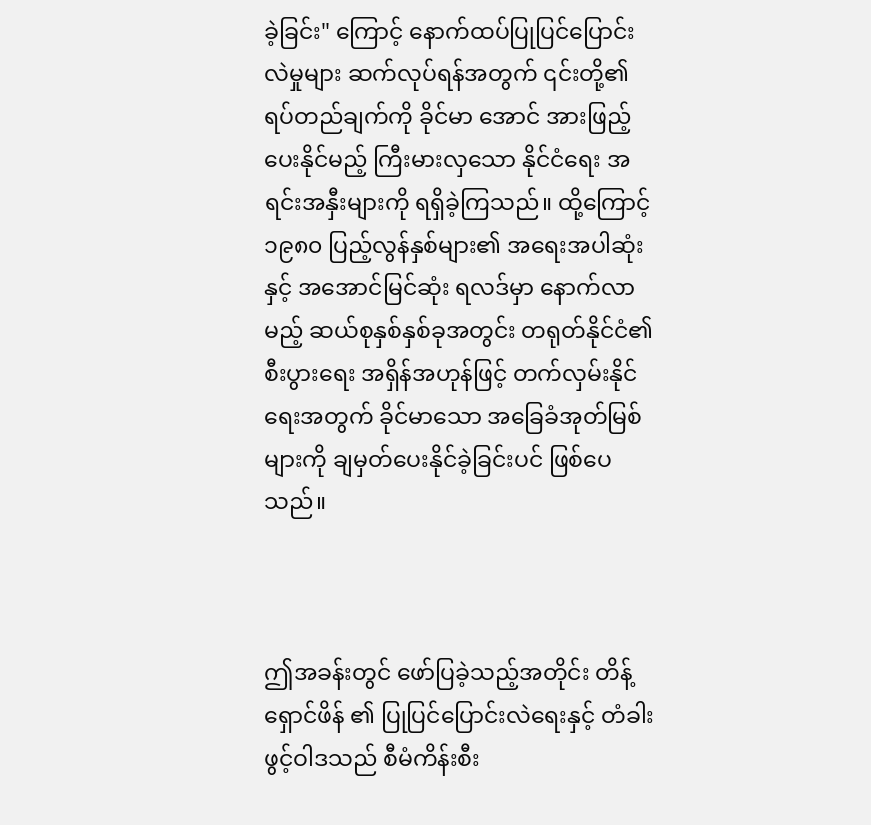ခဲ့ခြင်း" ကြောင့် နောက်ထပ်ပြုပြင်ပြောင်းလဲမှုများ ဆက်လုပ်ရန်အတွက် ၎င်းတို့၏ ရပ်တည်ချက်ကို ခိုင်မာ‌ အောင် အားဖြည့်ပေးနိုင်မည့် ကြီးမားလှသော နိုင်ငံရေး အရင်းအနှီးများကို ရရှိခဲ့ကြသည်။ ထို့ကြောင့် ၁၉၈၀ ပြည့်လွန်နှစ်များ၏ အရေးအပါဆုံး နှင့် အအောင်မြင်ဆုံး ရလဒ်မှာ နောက်လာမည့် ဆယ်စုနှစ်နှစ်ခုအတွင်း တရုတ်နိုင်ငံ၏ စီးပွားရေး အရှိန်အဟုန်ဖြင့် တက်လှမ်းနိုင်ရေးအတွက် ခိုင်မာသော အခြေခံအုတ်မြစ်များကို ချမှတ်ပေးနိုင်ခဲ့ခြင်းပင် ဖြစ်ပေသည်။



ဤအခန်းတွင် ဖော်ပြခဲ့သည့်အတိုင်း တိန့်ရှောင်ဖိန် ၏ ပြုပြင်ပြောင်းလဲရေးနှင့် တံခါးဖွင့်ဝါဒသည် စီမံကိန်းစီး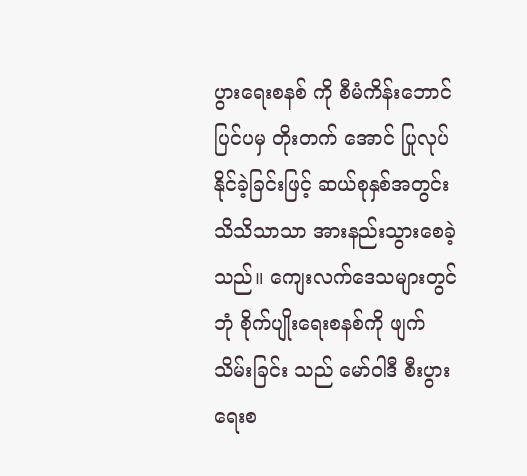ပွားရေးစနစ် ကို စီမံကိန်းဘောင်ပြင်ပမှ တိုးတက်‌ အောင် ပြုလုပ်နိုင်ခဲ့ခြင်းဖြင့် ဆယ်စုနှစ်အတွင်း သိသိသာသာ အားနည်းသွားစေခဲ့သည်။ ကျေးလက်ဒေသများတွင် ဘုံ စိုက်ပျိုးရေးစနစ်ကို ဖျက်သိမ်းခြင်း သည် မော်ဝါဒီ စီးပွားရေးစ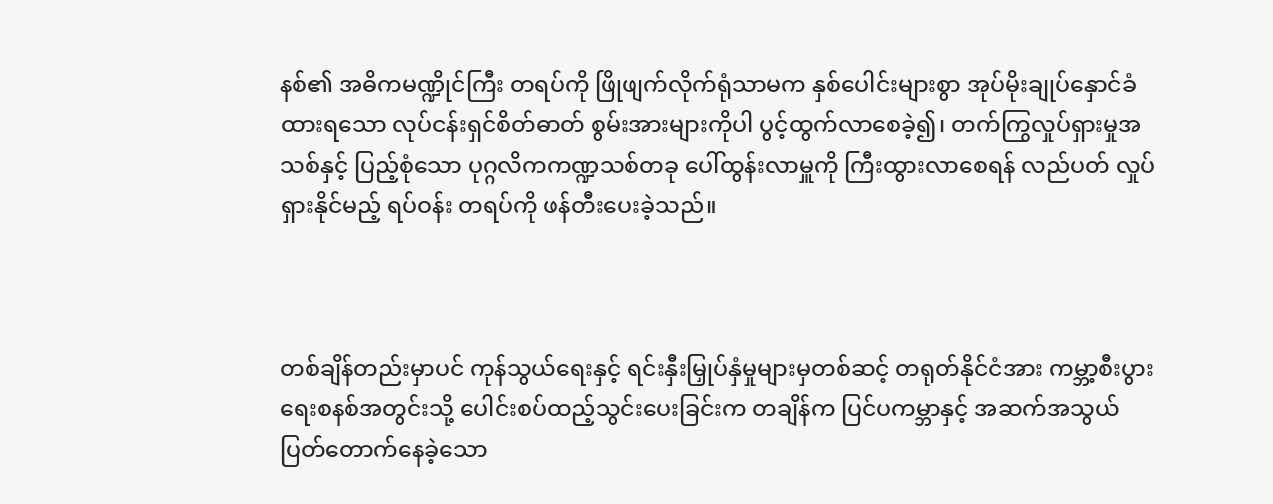နစ်၏ အဓိကမဏ္ဍိုင်ကြီး တရပ်ကို ဖြိုဖျက်လိုက်ရုံသာမက နှစ်ပေါင်းများစွာ အုပ်မိုးချုပ်နှောင်ခံထားရသော လုပ်ငန်းရှင်စိတ်ဓာတ် စွမ်းအားများကိုပါ ပွင့်ထွက်လာစေခဲ့၍၊ တက်ကြွလှုပ်ရှားမှုအသစ်နှင့် ပြည့်စုံသော ပုဂ္ဂလိကကဏ္ဍသစ်တခု ပေါ်ထွန်းလာမှူကို ကြီးထွားလာစေရန် လည်ပတ် လှုပ်ရှားနိုင်မည့် ရပ်ဝန်း တရပ်ကို ဖန်တီးပေးခဲ့သည်။



တစ်ချိန်တည်းမှာပင် ကုန်သွယ်ရေးနှင့် ရင်းနှီးမြှုပ်နှံမှုများမှတစ်ဆင့် တရုတ်နိုင်ငံအား ကမ္ဘာ့စီးပွားရေးစနစ်အတွင်းသို့ ပေါင်းစပ်ထည့်သွင်းပေးခြင်းက တချိန်က ပြင်ပကမ္ဘာနှင့် အဆက်အသွယ်ပြတ်တောက်နေခဲ့သော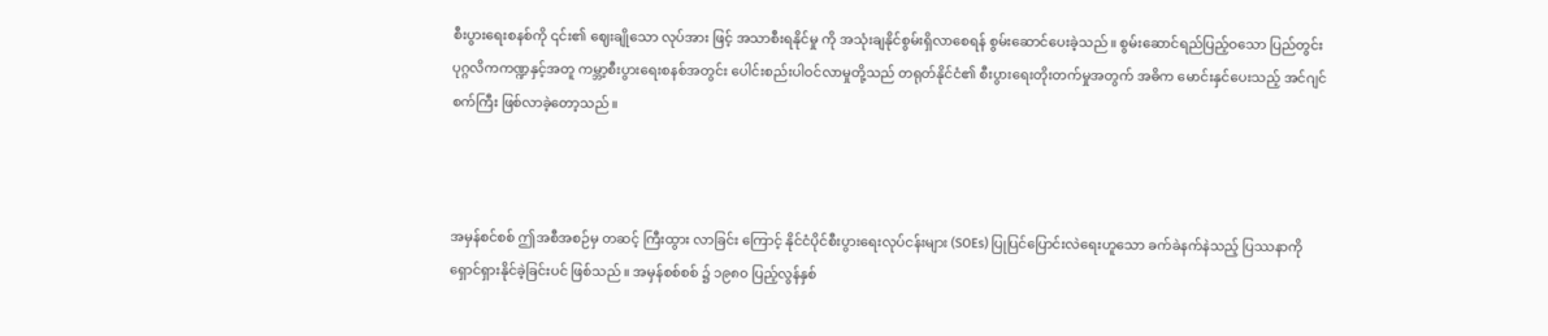စီးပွားရေးစနစ်ကို ၎င်း၏ ဈေးချိုသော လုပ်အား ဖြင့် အသာစီးရနိုင်မှု ကို အသုံးချနိုင်စွမ်းရှိလာစေရန် စွမ်းဆောင်ပေးခဲ့သည်။ စွမ်းဆောင်ရည်ပြည့်ဝသော ပြည်တွင်းပုဂ္ဂလိကကဏ္ဍနှင့်အတူ ကမ္ဘာ့စီးပွားရေးစနစ်အတွင်း ပေါင်းစည်းပါဝင်လာမှုတို့သည် တရုတ်နိုင်ငံ၏ စီးပွားရေးတိုးတက်မှုအတွက် အဓိက မောင်းနှင်ပေးသည့် အင်ဂျင်စက်ကြီး ဖြစ်လာခဲ့တော့သည်။



အမှန်စင်စစ် ဤအစီအစဉ်မှ တဆင့် ကြီးထွား လာခြင်း ကြောင့် နိုင်ငံပိုင်စီးပွားရေးလုပ်ငန်းများ (SOEs) ပြုပြင်ပြောင်းလဲရေးဟူသော ခက်ခဲနက်နဲသည့် ပြဿနာကို ရှောင်ရှားနိုင်ခဲ့ခြင်းပင် ဖြစ်သည်။ အမှန်စစ်စစ် ၌ ၁၉၈၀ ပြည့်လွန်နှစ်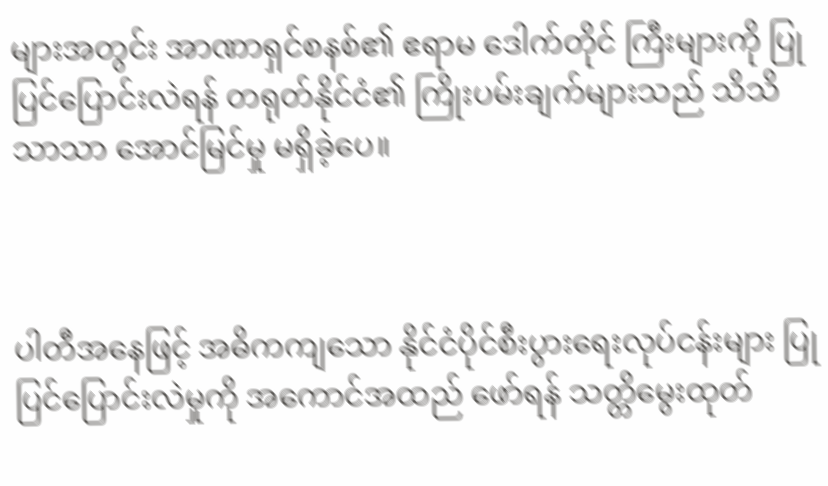များအတွင်း အာဏာရှင်စနစ်၏ ဧရာမ ဒေါက်တိုင် ကြီးများကို ပြုပြင်ပြောင်းလဲရန် တရုတ်နိုင်ငံ၏ ကြိုးပမ်းချက်များသည် သိသိသာသာ အောင်မြင်မှု မရှိခဲ့ပေ။



ပါတီအနေဖြင့် အဓိကကျသော နိုင်ငံပိုင်စီးပွားရေးလုပ်ငန်းများ ပြုပြင်ပြောင်းလဲမှုကို အကောင်အထည် ဖော်ရန် သတ္တိမွေးထုတ်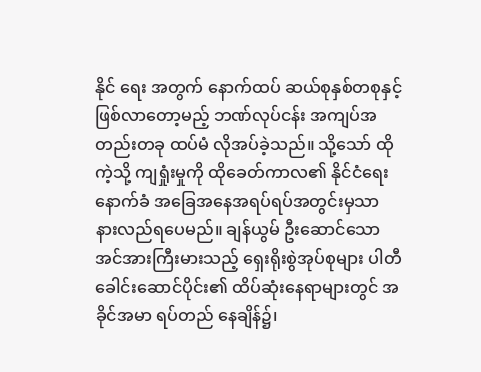နိုင် ရေး အတွက် နောက်ထပ် ဆယ်စုနှစ်တစုနှင့် ဖြစ်လာတော့မည့် ဘဏ်လုပ်ငန်း အကျပ်အတည်းတခု ထပ်မံ လိုအပ်ခဲ့သည်။ သို့သော် ထိုကဲ့သို့ ကျရှုံးမှုကို ထိုခေတ်ကာလ၏ နိုင်ငံရေးနောက်ခံ အခြေအနေအရပ်ရပ်အတွင်းမှသာ နားလည်ရပေမည်။ ချန်ယွမ် ဦးဆောင်သော အင်အားကြီးမားသည့် ရှေးရိုးစွဲအုပ်စုများ ပါတီခေါင်းဆောင်ပိုင်း၏ ထိပ်ဆုံးနေရာများတွင် အခိုင်အမာ ရပ်တည် နေချိန်၌၊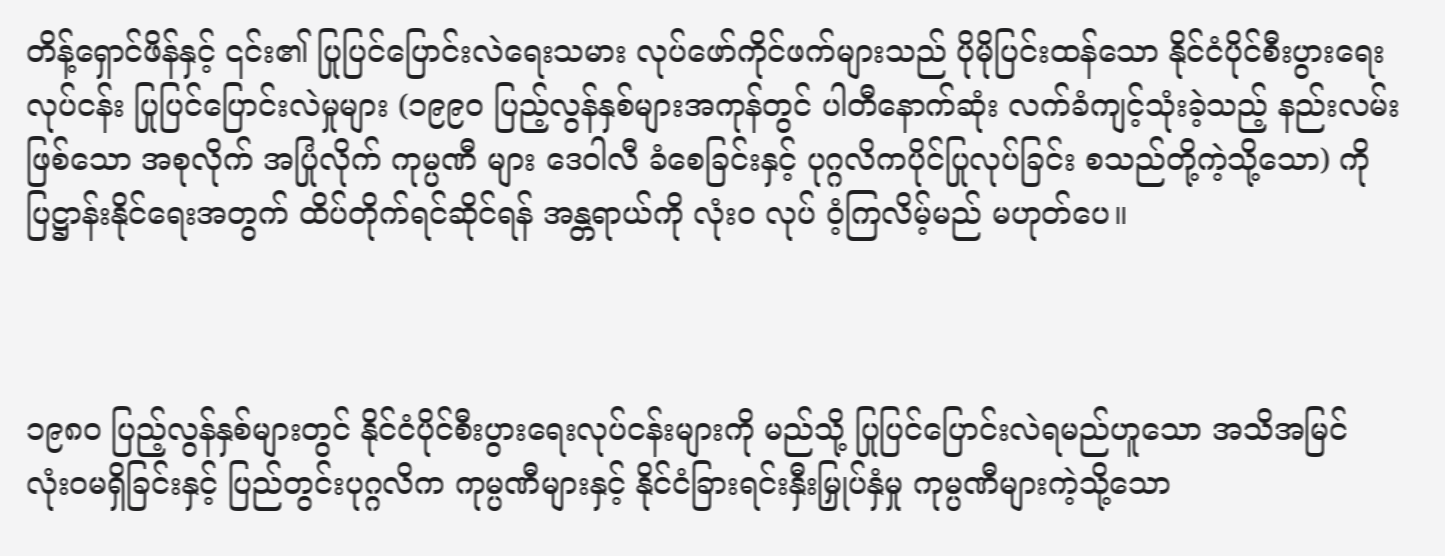တိန့်ရှောင်ဖိန်နှင့် ၎င်း၏ ပြုပြင်ပြောင်းလဲရေးသမား လုပ်ဖော်ကိုင်ဖက်များသည် ပိုမိုပြင်းထန်သော နိုင်ငံပိုင်စီးပွားရေးလုပ်ငန်း ပြုပြင်ပြောင်းလဲမှုများ (၁၉၉၀ ပြည့်လွန်နှစ်များအကုန်တွင် ပါတီနောက်ဆုံး လက်ခံကျင့်သုံးခဲ့သည့် နည်းလမ်းဖြစ်သော အစုလိုက် အပြုံလိုက် ကုမ္ပဏီ များ ဒေဝါလီ ခံစေခြင်းနှင့် ပုဂ္ဂလိကပိုင်ပြုလုပ်ခြင်း စသည်တို့ကဲ့သို့သော) ကို ပြဋ္ဌာန်းနိုင်ရေးအတွက် ထိပ်တိုက်ရင်ဆိုင်ရန် အန္တရာယ်ကို လုံးဝ လုပ် ဝံ့ကြလိမ့်မည် မဟုတ်ပေ။



၁၉၈၀ ပြည့်လွန်နှစ်များတွင် နိုင်ငံပိုင်စီးပွားရေးလုပ်ငန်းများကို မည်သို့ ပြုပြင်ပြောင်းလဲရမည်ဟူသော အသိအမြင် လုံးဝမရှိခြင်းနှင့် ပြည်တွင်းပုဂ္ဂလိက ကုမ္ပဏီများနှင့် နိုင်ငံခြားရင်းနှီးမြှုပ်နှံမှု ကုမ္ပဏီများကဲ့သို့သော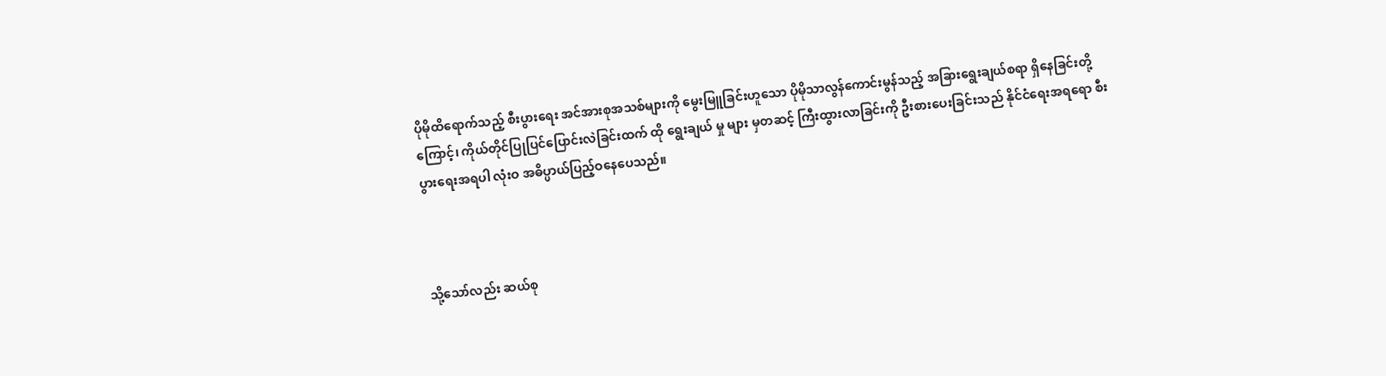ပိုမိုထိရောက်သည့် စီးပွားရေး အင်အားစုအသစ်များကို မွေးမြူခြင်းဟူသော ပိုမိုသာလွန်ကောင်းမွန်သည့် အခြားရွေးချယ်စရာ ရှိနေခြင်းတို့ကြောင့်၊ ကိုယ်တိုင်ပြုပြင်ပြောင်းလဲခြင်းထက် ထို ရွေးချယ် မှု များ မှတဆင့် ကြီးထွားလာခြင်းကို ဦးစားပေးခြင်းသည် နိုင်ငံရေးအရရော စီးပွားရေးအရပါ လုံးဝ အဓိပ္ပာယ်ပြည့်ဝနေပေသည်။



သို့သော်လည်း ဆယ်စု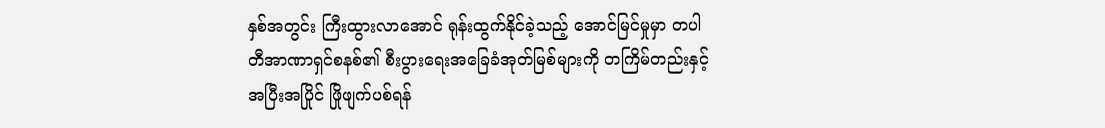နှစ်အတွင်း ကြီးထွားလာအောင် ရုန်းထွက်နိုင်ခဲ့သည့် အောင်မြင်မှုမှာ တပါတီအာဏာရှင်စနစ်၏ စီးပွားရေးအခြေခံအုတ်မြစ်များကို တကြိမ်တည်းနှင့် အပြီးအပြိုင် ဖြိုဖျက်ပစ်ရန်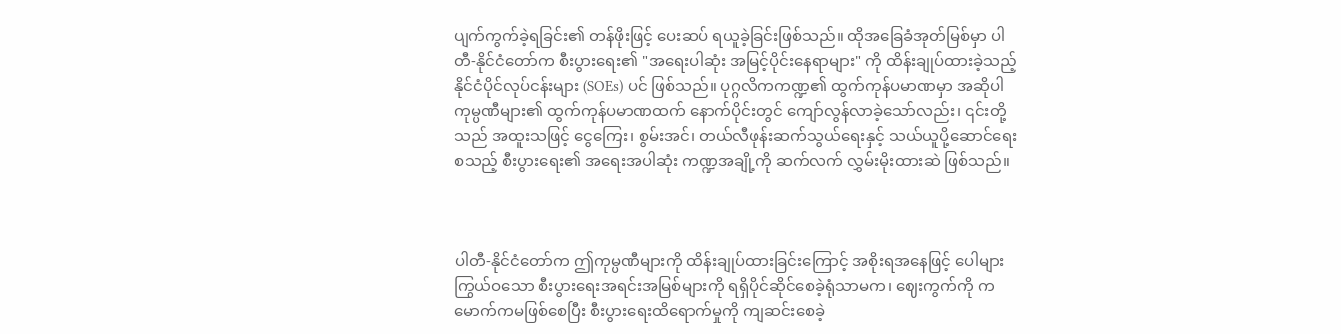ပျက်ကွက်ခဲ့ရခြင်း၏ တန်ဖိုးဖြင့် ပေးဆပ် ရယူခဲ့ခြင်းဖြစ်သည်။ ထိုအခြေခံအုတ်မြစ်မှာ ပါတီ-နိုင်ငံတော်က စီးပွားရေး၏ "အရေးပါဆုံး အမြင့်ပိုင်းနေရာများ" ကို ထိန်းချုပ်ထားခဲ့သည့် နိုင်ငံပိုင်လုပ်ငန်းများ (SOEs) ပင် ဖြစ်သည်။ ပုဂ္ဂလိကကဏ္ဍ၏ ထွက်ကုန်ပမာဏမှာ အဆိုပါ ကုမ္ပဏီများ၏ ထွက်ကုန်ပမာဏထက် နောက်ပိုင်းတွင် ကျော်လွန်လာခဲ့သော်လည်း၊ ၎င်းတို့သည် အထူးသဖြင့် ငွေကြေး၊ စွမ်းအင်၊ တယ်လီဖုန်းဆက်သွယ်ရေးနှင့် သယ်ယူပို့ဆောင်ရေး စသည့် စီးပွားရေး၏ အရေးအပါဆုံး ကဏ္ဍအချို့ကို ဆက်လက် လွှမ်းမိုးထားဆဲ ဖြစ်သည်။



ပါတီ-နိုင်ငံတော်က ဤကုမ္ပဏီများကို ထိန်းချုပ်ထားခြင်းကြောင့် အစိုးရအနေဖြင့် ပေါများကြွယ်ဝသော စီးပွားရေးအရင်းအမြစ်များကို ရရှိပိုင်ဆိုင်စေခဲ့ရုံသာမက၊ ဈေးကွက်ကို ကမောက်ကမဖြစ်စေပြီး စီးပွားရေးထိရောက်မှုကို ကျဆင်းစေခဲ့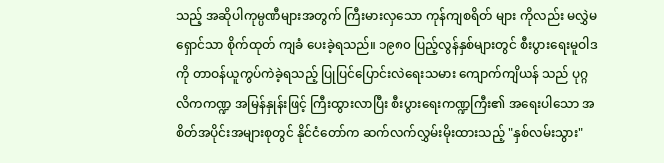သည့် အဆိုပါကုမ္ပဏီများအတွက် ကြီးမားလှသော ကုန်ကျစရိတ် များ ကိုလည်း မလွှဲမရှောင်သာ စိုက်ထုတ် ကျခံ ပေးခဲ့ရသည်။ ၁၉၈၀ ပြည့်လွန်နှစ်များတွင် စီးပွားရေးမူဝါဒကို တာဝန်ယူကွပ်ကဲခဲ့ရသည့် ပြုပြင်ပြောင်းလဲရေးသမား ကျောက်ကျိယန် သည် ပုဂ္ဂလိကကဏ္ဍ အမြန်နှုန်းဖြင့် ကြီးထွားလာပြီး စီးပွားရေးကဏ္ဍကြီး၏ အရေးပါသော အစိတ်အပိုင်းအများစုတွင် နိုင်ငံတော်က ဆက်လက်လွှမ်းမိုးထားသည့် "နှစ်လမ်းသွား"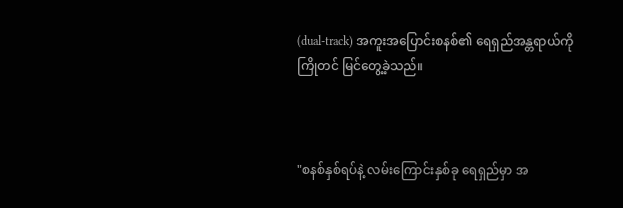(dual-track) အကူးအပြောင်းစနစ်၏ ရေရှည်အန္တရာယ်ကို ကြိုတင် မြင်တွေ့ခဲ့သည်။



"စနစ်နှစ်ရပ်နဲ့ လမ်းကြောင်းနှစ်ခု ရေရှည်မှာ အ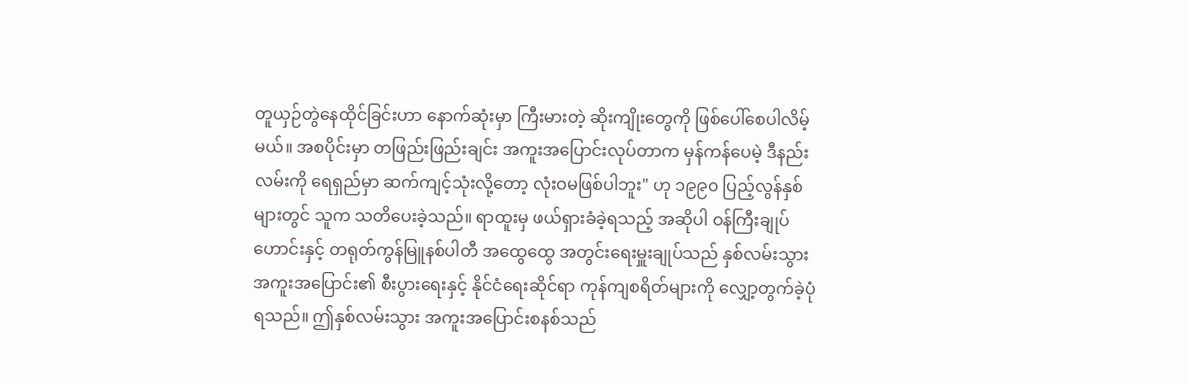တူယှဉ်တွဲနေထိုင်ခြင်းဟာ နောက်ဆုံးမှာ ကြီးမားတဲ့ ဆိုးကျိုးတွေကို ဖြစ်ပေါ်စေပါလိမ့်မယ်။ အစပိုင်းမှာ တဖြည်းဖြည်းချင်း အကူးအပြောင်းလုပ်တာက မှန်ကန်ပေမဲ့ ဒီနည်းလမ်းကို ရေရှည်မှာ ဆက်ကျင့်သုံးလို့တော့ လုံးဝမဖြစ်ပါဘူး" ဟု ၁၉၉၀ ပြည့်လွန်နှစ်များတွင် သူက သတိပေးခဲ့သည်။ ရာထူးမှ ဖယ်ရှားခံခဲ့ရသည့် အဆိုပါ ဝန်ကြီးချုပ်ဟောင်းနှင့် တရုတ်ကွန်မြူနစ်ပါတီ အထွေထွေ အတွင်းရေးမှူးချုပ်သည် နှစ်လမ်းသွားအကူးအပြောင်း၏ စီးပွားရေးနှင့် နိုင်ငံရေးဆိုင်ရာ ကုန်ကျစရိတ်များကို လျှော့တွက်ခဲ့ပုံရသည်။ ဤနှစ်လမ်းသွား အကူးအပြောင်းစနစ်သည်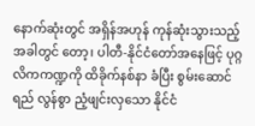နောက်ဆုံးတွင် အရှိန်အဟုန် ကုန်ဆုံးသွားသည့် အခါတွင်‌ တော့၊ ပါတီ-နိုင်ငံတော်အနေဖြင့် ပုဂ္ဂလိကကဏ္ဍကို ထိခိုက်နစ်နာ ခံပြီး စွမ်းဆောင်ရည် လွန်စွာ ညံ့ဖျင်းလှသော နိုင်ငံ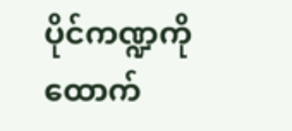ပိုင်ကဏ္ဍကို ထောက်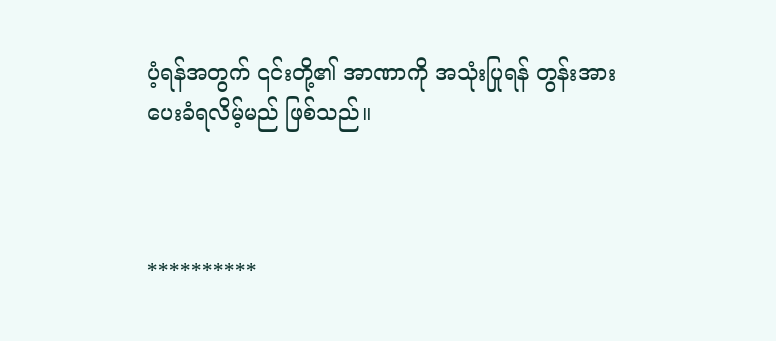ပံ့ရန်အတွက် ၎င်းတို့၏ အာဏာကို အသုံးပြုရန် တွန်းအားပေးခံရလိမ့်မည် ဖြစ်သည်။



**********